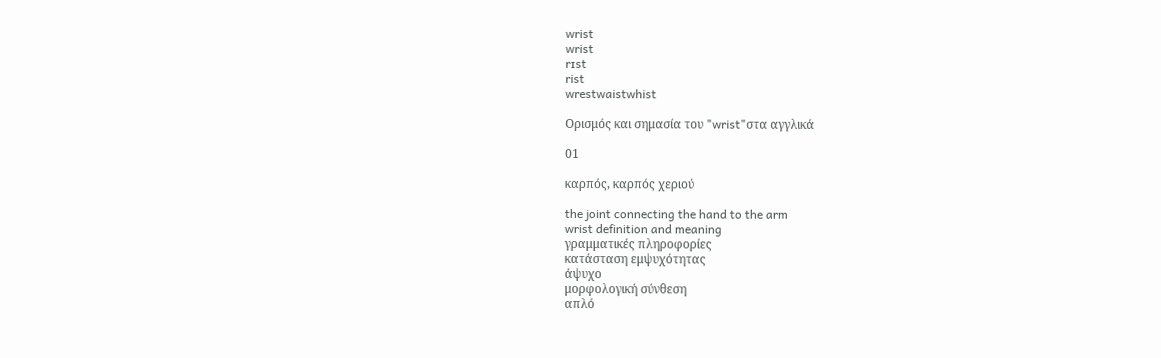wrist
wrist
rɪst
rist
wrestwaistwhist

Ορισμός και σημασία του "wrist"στα αγγλικά

01

καρπός, καρπός χεριού

the joint connecting the hand to the arm
wrist definition and meaning
γραμματικές πληροφορίες
κατάσταση εμψυχότητας
άψυχο
μορφολογική σύνθεση
απλό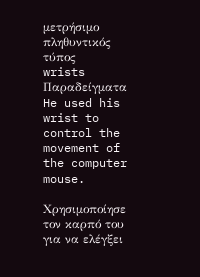μετρήσιμο
πληθυντικός τύπος
wrists
Παραδείγματα
He used his wrist to control the movement of the computer mouse.

Χρησιμοποίησε τον καρπό του για να ελέγξει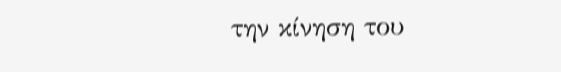την κίνηση του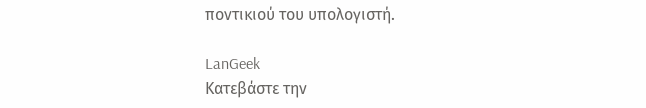ποντικιού του υπολογιστή.

LanGeek
Κατεβάστε την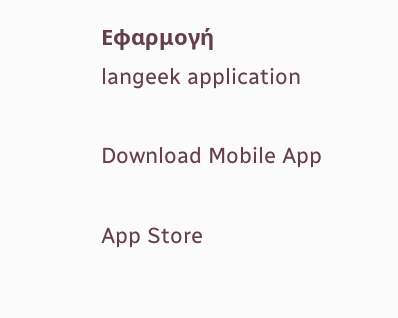Εφαρμογή
langeek application

Download Mobile App

App Store